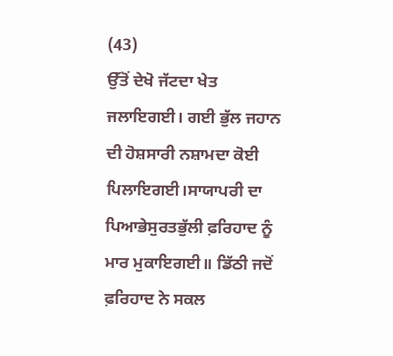(43)
ਉੱਤੋਂ ਦੇਖੋ ਜੱਟਦਾ ਖੇਤ ਜਲਾਇਗਈ। ਗਈ ਭੁੱਲ ਜਹਾਨ ਦੀ ਹੋਸ਼ਸਾਰੀ ਨਸ਼ਾਮਦਾ ਕੋਈ ਪਿਲਾਇਗਈ।ਸਾਯਾਪਰੀ ਦਾ ਪਿਆਭੇਸੁਰਤਭੁੱਲੀ ਫ਼ਰਿਹਾਦ ਨੂੰ ਮਾਰ ਮੁਕਾਇਗਈ॥ ਡਿੱਠੀ ਜਦੋਂ ਫ਼ਰਿਹਾਦ ਨੇ ਸਕਲ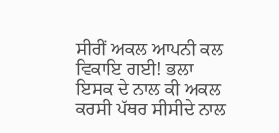ਸੀਰੀਂ ਅਕਲ ਆਪਨੀ ਕਲ ਵਿਕਾਇ ਗਈ! ਭਲਾ ਇਸਕ ਦੇ ਨਾਲ ਕੀ ਅਕਲ ਕਰਸੀ ਪੱਥਰ ਸੀਸੀਦੇ ਨਾਲ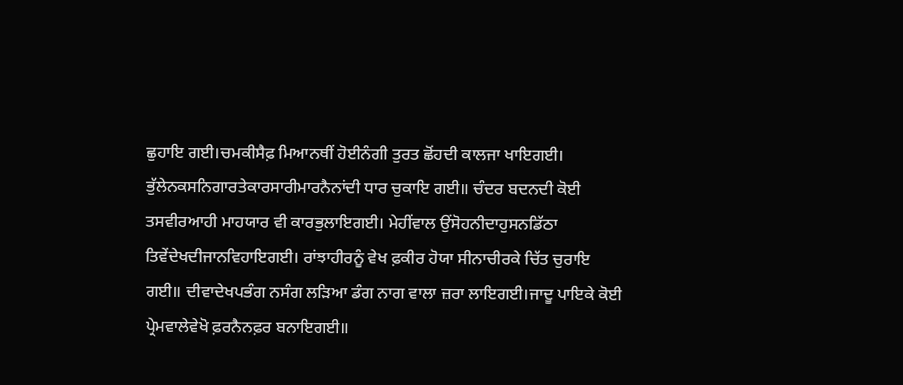ਛੁਹਾਇ ਗਈ।ਚਮਕੀਸੈਫ਼ ਮਿਆਨਥੀਂ ਹੋਈਨੰਗੀ ਤੁਰਤ ਛੋਂਹਦੀ ਕਾਲਜਾ ਖਾਇਗਈ। ਭੁੱਲੇਨਕਸਨਿਗਾਰਤੇਕਾਰਸਾਰੀਮਾਰਨੈਨਾਂਦੀ ਧਾਰ ਚੁਕਾਇ ਗਈ॥ ਚੰਦਰ ਬਦਨਦੀ ਕੋਈ ਤਸਵੀਰਆਹੀ ਮਾਹਯਾਰ ਵੀ ਕਾਰਭੁਲਾਇਗਈ। ਮੇਹੀਂਵਾਲ ਉਂਸੋਹਨੀਦਾਹੁਸਨਡਿੱਠਾ ਤਿਵੇਂਦੇਖਦੀਜਾਨਵਿਹਾਇਗਈ। ਰਾਂਝਾਹੀਰਨੂੰ ਵੇਖ ਫ਼ਕੀਰ ਹੋਯਾ ਸੀਨਾਚੀਰਕੇ ਚਿੱਤ ਚੁਰਾਇ ਗਈ॥ ਦੀਵਾਦੇਖਪਭੰਗ ਨਸੰਗ ਲੜਿਆ ਡੰਗ ਨਾਗ ਵਾਲਾ ਜ਼ਰਾ ਲਾਇਗਈ।ਜਾਦੂ ਪਾਇਕੇ ਕੋਈ ਪ੍ਰੇਮਵਾਲੇਵੇਖੋ ਫ਼ਰਨੈਨਫ਼ਰ ਬਨਾਇਗਈ॥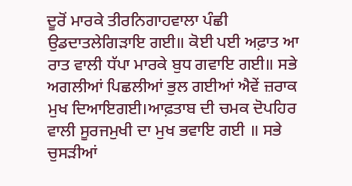ਦੂਰੋਂ ਮਾਰਕੇ ਤੀਰਨਿਗਾਹਵਾਲਾ ਪੰਛੀ ਉਡਦਾਤਲੇਗਿੜਾਇ ਗਈ॥ ਕੋਈ ਪਈ ਅਫ਼ਾਤ ਆ ਰਾਤ ਵਾਲੀ ਧੱਪਾ ਮਾਰਕੇ ਬੁਧ ਗਵਾਇ ਗਈ॥ ਸਭੇ ਅਗਲੀਆਂ ਪਿਛਲੀਆਂ ਭੁਲ ਗਈਆਂ ਐਵੇਂ ਜ਼ਰਾਕ ਮੁਖ ਦਿਆਇਗਈ।ਆਫ਼ਤਾਬ ਦੀ ਚਮਕ ਦੋਪਹਿਰ ਵਾਲੀ ਸੂਰਜਮੁਖੀ ਦਾ ਮੁਖ ਭਵਾਇ ਗਈ ॥ ਸਭੇ ਚੁਸੜੀਆਂ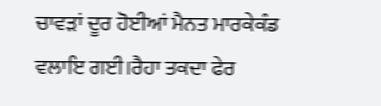ਚਾਵੜਾਂ ਦੂਰ ਹੋਈਆਂ ਮੈਨਤ ਮਾਰਕੇਕੰਡ ਵਲਾਇ ਗਈ।ਰੈਹਾ ਤਕਦਾ ਫੇਰ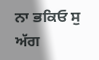ਨਾ ਭਕਿਓ ਸੁ ਅੱਗ